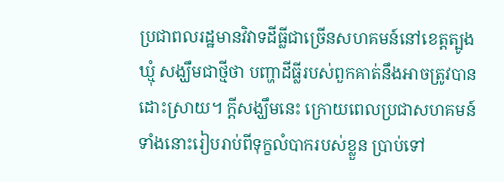ប្រជាពលរដ្ឋមានវិវាទដីធ្លីជាច្រើនសហគមន៍នៅខេត្តត្បូងឃ្មុំ សង្ឃឹមជាថ្មីថា បញ្ហាដីធ្លីរបស់ពួកគាត់នឹងអាចត្រូវបានដោះស្រាយ។ ក្តីសង្ឃឹមនេះ ក្រោយពេលប្រជាសហគមន៍ទាំងនោះរៀបរាប់ពីទុក្ខលំបាករបស់ខ្លួន ប្រាប់ទៅ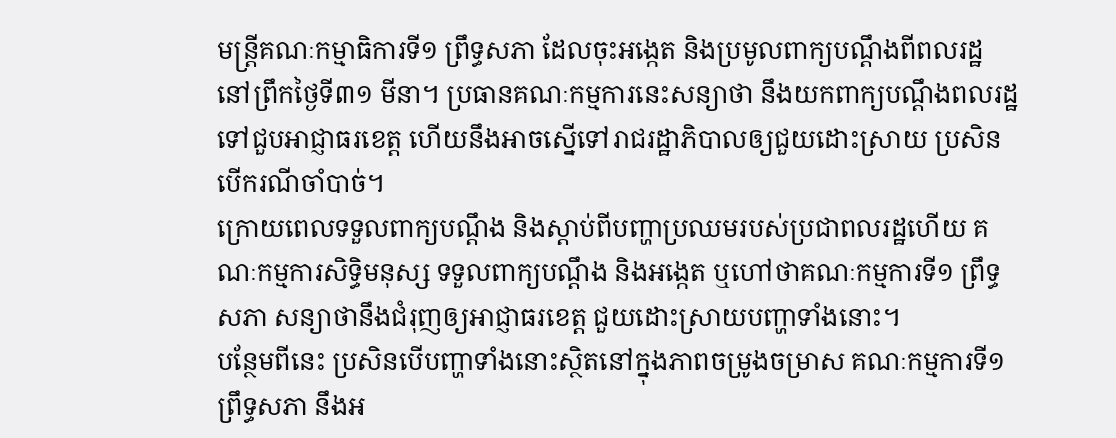មន្ត្រីគណៈកម្មាធិការទី១ ព្រឹទ្ធសភា ដែលចុះអង្កេត និងប្រមូលពាក្យបណ្ដឹងពីពលរដ្ឋនៅព្រឹកថ្ងៃទី៣១ មីនា។ ប្រធានគណៈកម្មការនេះសន្យាថា នឹងយកពាក្យបណ្ដឹងពលរដ្ឋទៅជួបអាជ្ញាធរខេត្ត ហើយនឹងអាចស្នើទៅរាជរដ្ឋាភិបាលឲ្យជួយដោះស្រាយ ប្រសិនបើករណីចាំបាច់។
ក្រោយពេលទទួលពាក្យបណ្ដឹង និងស្តាប់ពីបញ្ហាប្រឈមរបស់ប្រជាពលរដ្ឋហើយ គណៈកម្មការសិទ្ធិមនុស្ស ទទួលពាក្យបណ្ដឹង និងអង្កេត ឬហៅថាគណៈកម្មការទី១ ព្រឹទ្ធសភា សន្យាថានឹងជំរុញឲ្យអាជ្ញាធរខេត្ត ជួយដោះស្រាយបញ្ហាទាំងនោះ។
បន្ថែមពីនេះ ប្រសិនបើបញ្ហាទាំងនោះស្ថិតនៅក្នុងភាពចម្រូងចម្រាស គណៈកម្មការទី១ ព្រឹទ្ធសភា នឹងអ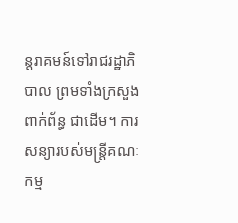ន្តរាគមន៍ទៅរាជរដ្ឋាភិបាល ព្រមទាំងក្រសួងពាក់ព័ន្ធ ជាដើម។ ការសន្យារបស់មន្ត្រីគណៈកម្ម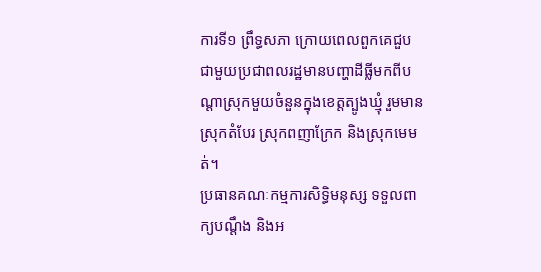ការទី១ ព្រឹទ្ធសភា ក្រោយពេលពួកគេជួបជាមួយប្រជាពលរដ្ឋមានបញ្ហាដីធ្លីមកពីបណ្ដាស្រុកមួយចំនួនក្នុងខេត្តត្បូងឃ្មុំ រួមមានស្រុកតំបែរ ស្រុកពញាក្រែក និងស្រុកមេមត់។
ប្រធានគណៈកម្មការសិទ្ធិមនុស្ស ទទួលពាក្យបណ្ដឹង និងអ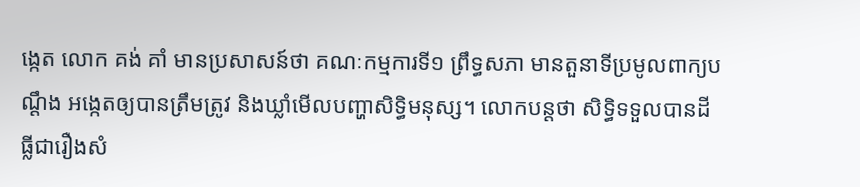ង្កេត លោក គង់ គាំ មានប្រសាសន៍ថា គណៈកម្មការទី១ ព្រឹទ្ធសភា មានតួនាទីប្រមូលពាក្យបណ្ដឹង អង្កេតឲ្យបានត្រឹមត្រូវ និងឃ្លាំមើលបញ្ហាសិទ្ធិមនុស្ស។ លោកបន្តថា សិទ្ធិទទួលបានដីធ្លីជារឿងសំ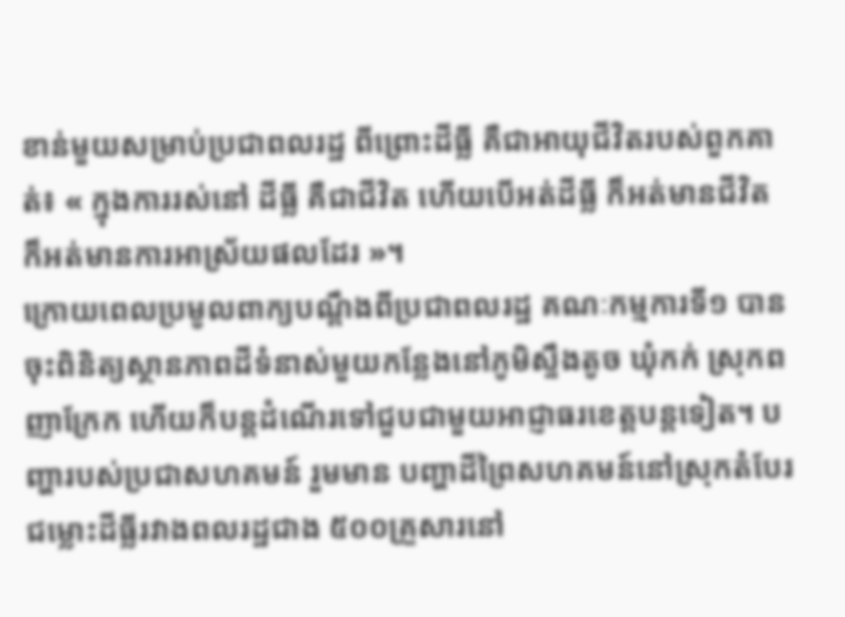ខាន់មួយសម្រាប់ប្រជាពលរដ្ឋ ពីព្រោះដីធ្លី គឺជាអាយុជីវិតរបស់ពួកគាត់៖ « ក្នុងការរស់នៅ ដីធ្លី គឺជាជីវិត ហើយបើអត់ដីធ្លី ក៏អត់មានជីវិត ក៏អត់មានការអាស្រ័យផលដែរ »។
ក្រោយពេលប្រមូលពាក្យបណ្ដឹងពីប្រជាពលរដ្ឋ គណៈកម្មការទី១ បានចុះពិនិត្យស្ថានភាពដីទំនាស់មួយកន្លែងនៅភូមិស្ទឹងតូច ឃុំកក់ ស្រុកពញាក្រែក ហើយក៏បន្តដំណើរទៅជួបជាមួយអាជ្ញាធរខេត្តបន្តទៀត។ បញ្ហារបស់ប្រជាសហគមន៍ រួមមាន បញ្ហាដីព្រៃសហគមន៍នៅស្រុកតំបែរ ជម្លោះដីធ្លីរវាងពលរដ្ឋជាង ៥០០គ្រួសារនៅ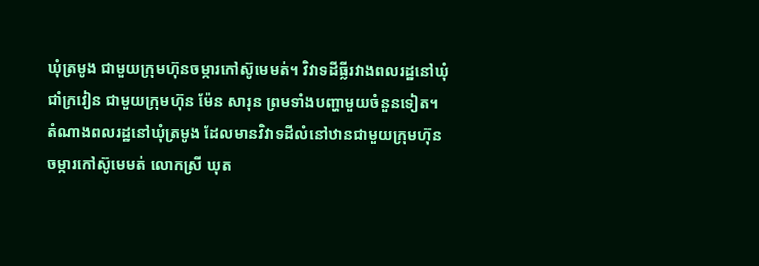ឃុំត្រមូង ជាមួយក្រុមហ៊ុនចម្ការកៅស៊ូមេមត់។ វិវាទដីធ្លីរវាងពលរដ្ឋនៅឃុំជាំក្រវៀន ជាមួយក្រុមហ៊ុន ម៉ែន សារុន ព្រមទាំងបញ្ហាមួយចំនួនទៀត។
តំណាងពលរដ្ឋនៅឃុំត្រមូង ដែលមានវិវាទដីលំនៅឋានជាមួយក្រុមហ៊ុនចម្ការកៅស៊ូមេមត់ លោកស្រី ឃុត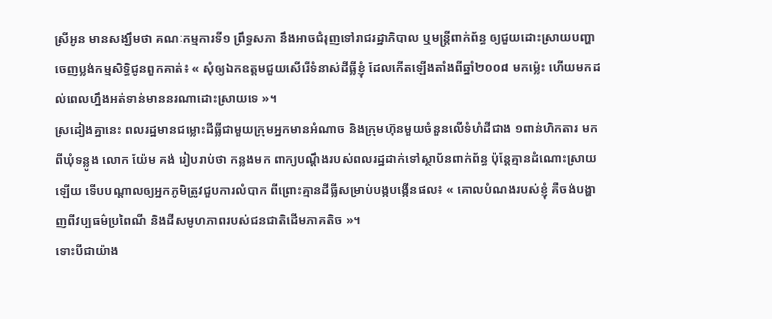ស្រីអូន មានសង្ឃឹមថា គណៈកម្មការទី១ ព្រឹទ្ធសភា នឹងអាចជំរុញទៅរាជរដ្ឋាភិបាល ឬមន្ត្រីពាក់ព័ន្ធ ឲ្យជួយដោះស្រាយបញ្ហាចេញប្លង់កម្មសិទ្ធិជូនពួកគាត់៖ « សុំឲ្យឯកឧត្តមជួយសើរើទំនាស់ដីធ្លីខ្ញុំ ដែលកើតឡើងតាំងពីឆ្នាំ២០០៨ មកម្ល៉េះ ហើយមកដល់ពេលហ្នឹងអត់ទាន់មាននរណាដោះស្រាយទេ »។
ស្រដៀងគ្នានេះ ពលរដ្ឋមានជម្លោះដីធ្លីជាមួយក្រុមអ្នកមានអំណាច និងក្រុមហ៊ុនមួយចំនួនលើទំហំដីជាង ១ពាន់ហិកតារ មកពីឃុំទន្លូង លោក យ៉ែម គង់ រៀបរាប់ថា កន្លងមក ពាក្យបណ្ដឹងរបស់ពលរដ្ឋដាក់ទៅស្ថាប័នពាក់ព័ន្ធ ប៉ុន្តែគ្មានដំណោះស្រាយឡើយ ទើបបណ្ដាលឲ្យអ្នកភូមិត្រូវជួបការលំបាក ពីព្រោះគ្មានដីធ្លីសម្រាប់បង្កបង្កើនផល៖ « គោលបំណងរបស់ខ្ញុំ គឺចង់បង្ហាញពីវប្បធម៌ប្រពៃណី និងដីសមូហភាពរបស់ជនជាតិដើមភាគតិច »។
ទោះបីជាយ៉ាង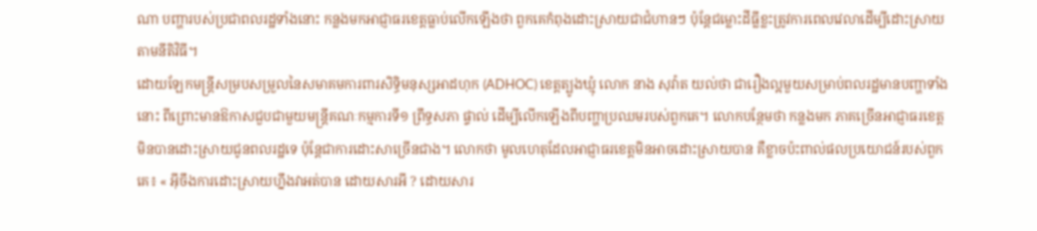ណា បញ្ហារបស់ប្រជាពលរដ្ឋទាំងនោះ កន្លងមកអាជ្ញាធរខេត្តធ្លាប់លើកឡើងថា ពួកគេកំពុងដោះស្រាយជាជំហានៗ ប៉ុន្តែជម្លោះដីធ្លីខ្លះត្រូវការពេលវេលាដើម្បីដោះស្រាយតាមនីតិវិធី។
ដោយឡែកមន្ត្រីសម្របសម្រួលនៃសមាគមការពារសិទ្ធិមនុស្សអាដហុក (ADHOC) ខេត្តត្បូងឃ្មុំ លោក នាង សុវ៉ាត យល់ថា ជារឿងល្អមួយសម្រាប់ពលរដ្ឋមានបញ្ហាទាំងនោះ ពីព្រោះមានឱកាសជួបជាមួយមន្ត្រីគណៈកម្មការទី១ ព្រឹទ្ធសភា ផ្ទាល់ ដើម្បីលើកឡើងពីបញ្ហាប្រឈមរបស់ពួកគេ។ លោកបន្ថែមថា កន្លងមក ភាគច្រើនអាជ្ញាធរខេត្តមិនបានដោះស្រាយជូនពលរដ្ឋទេ ប៉ុន្តែជាការដោះសាច្រើនជាង។ លោកថា មូលហេតុដែលអាជ្ញាធរខេត្តមិនអាចដោះស្រាយបាន គឺខ្លាចប៉ះពាល់ផលប្រយោជន៍របស់ពួកគេ៖ « អ៊ីចឹងការដោះស្រាយហ្នឹងវាអត់បាន ដោយសារអី ? ដោយសារ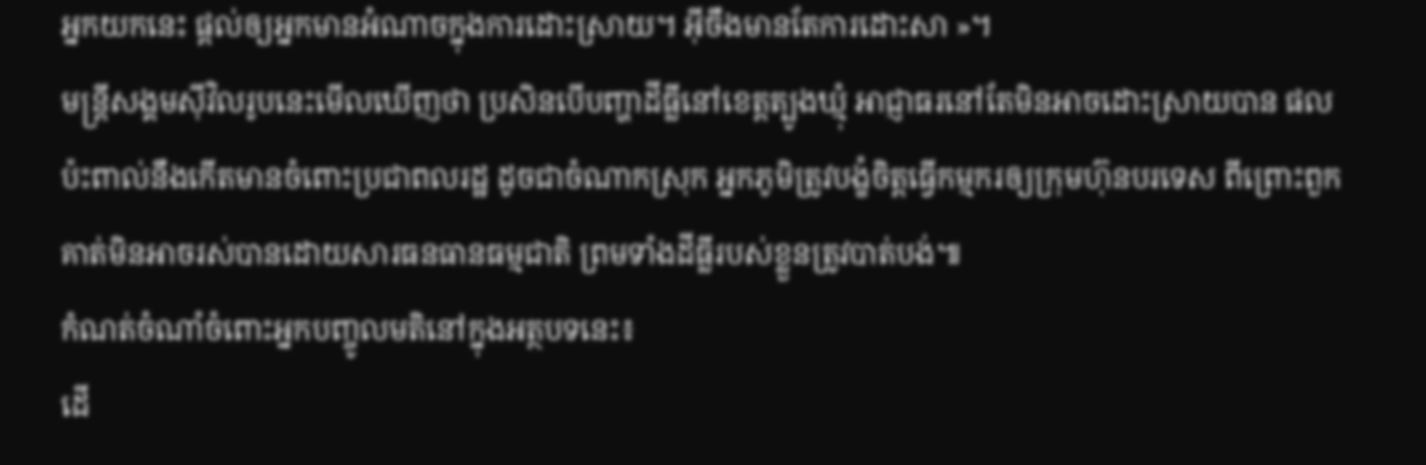អ្នកយកនេះ ផ្តល់ឲ្យអ្នកមានអំណាចក្នុងការដោះស្រាយ។ អ៊ីចឹងមានតែការដោះសា »។
មន្ត្រីសង្គមស៊ីវិលរូបនេះមើលឃើញថា ប្រសិនបើបញ្ហាដីធ្លីនៅខេត្តត្បូងឃ្មុំ អាជ្ញាធរនៅតែមិនអាចដោះស្រាយបាន ផលប៉ះពាល់នឹងកើតមានចំពោះប្រជាពលរដ្ឋ ដូចជាចំណាកស្រុក អ្នកភូមិត្រូវបង្ខំចិត្តធ្វើកម្មករឲ្យក្រុមហ៊ុនបរទេស ពីព្រោះពួកគាត់មិនអាចរស់បានដោយសារធនធានធម្មជាតិ ព្រមទាំងដីធ្លីរបស់ខ្លួនត្រូវបាត់បង់៕
កំណត់ចំណាំចំពោះអ្នកបញ្ចូលមតិនៅក្នុងអត្ថបទនេះ៖
ដើ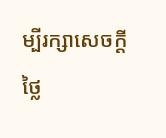ម្បីរក្សាសេចក្ដីថ្លៃ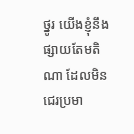ថ្នូរ យើងខ្ញុំនឹងផ្សាយតែមតិណា ដែលមិនជេរប្រមា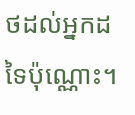ថដល់អ្នកដទៃប៉ុណ្ណោះ។